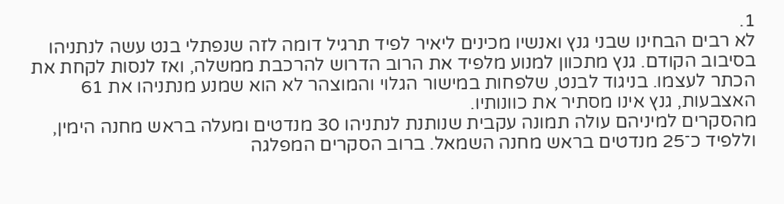1.
לא רבים הבחינו שבני גנץ ואנשיו מכינים ליאיר לפיד תרגיל דומה לזה שנפתלי בנט עשה לנתניהו בסיבוב הקודם. גנץ מתכוון למנוע מלפיד את הרוב הדרוש להרכבת ממשלה, ואז לנסות לקחת את הכתר לעצמו. בניגוד לבנט, שלפחות במישור הגלוי והמוצהר לא הוא שמנע מנתניהו את 61 האצבעות, גנץ אינו מסתיר את כוונותיו.
מהסקרים למיניהם עולה תמונה עקבית שנותנת לנתניהו 30 מנדטים ומעלה בראש מחנה הימין, וללפיד כ־25 מנדטים בראש מחנה השמאל. ברוב הסקרים המפלגה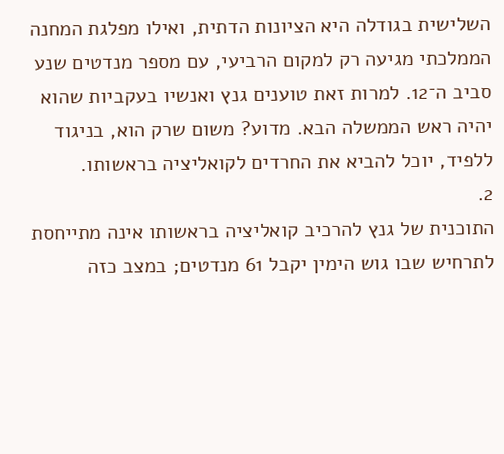השלישית בגודלה היא הציונות הדתית, ואילו מפלגת המחנה הממלכתי מגיעה רק למקום הרביעי, עם מספר מנדטים שנע סביב ה־12. למרות זאת טוענים גנץ ואנשיו בעקביות שהוא יהיה ראש הממשלה הבא. מדוע? משום שרק הוא, בניגוד ללפיד, יוכל להביא את החרדים לקואליציה בראשותו.
2.
התוכנית של גנץ להרכיב קואליציה בראשותו אינה מתייחסת לתרחיש שבו גוש הימין יקבל 61 מנדטים; במצב כזה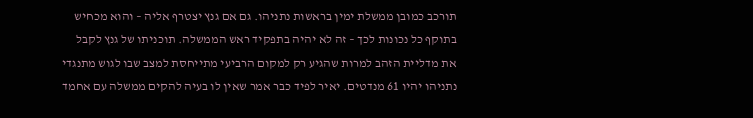תורכב כמובן ממשלת ימין בראשות נתניהו. גם אם גנץ יצטרף אליה – והוא מכחיש בתוקף כל נכונות לכך – זה לא יהיה בתפקיד ראש הממשלה. תוכניתו של גנץ לקבל את מדליית הזהב למרות שהגיע רק למקום הרביעי מתייחסת למצב שבו לגוש מתנגדי נתניהו יהיו 61 מנדטים. יאיר לפיד כבר אמר שאין לו בעיה להקים ממשלה עם אחמד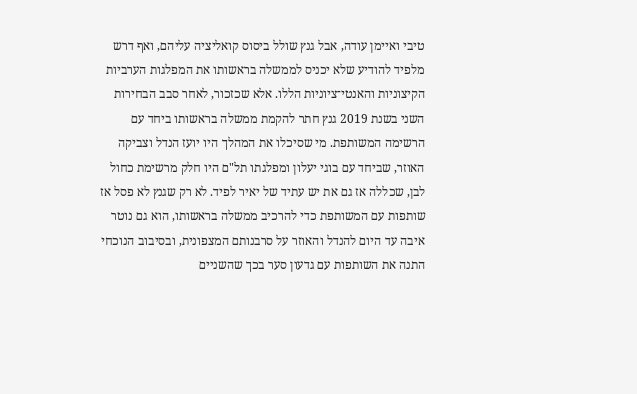טיבי ואיימן עודה, אבל גנץ שולל ביסוס קואליציה עליהם, ואף דרש מלפיד להודיע שלא יכניס לממשלה בראשותו את המפלגות הערביות הקיצוניות והאנטי־ציוניות הללו. אלא שכזכור, לאחר סבב הבחירות השני בשנת 2019 גנץ חתר להקמת ממשלה בראשותו ביחד עם הרשימה המשותפת. מי שסיכלו את המהלך היו יועז הנדל וצביקה האוזר, שביחד עם בוגי יעלון ומפלגתו תל"ם היו חלק מרשימת כחול לבן, שכללה אז גם את יש עתיד של יאיר לפיד. לא רק שגנץ לא פסל אז שותפות עם המשותפת כדי להרכיב ממשלה בראשותו, הוא גם נוטר איבה עד היום להנדל והאוזר על סרבנותם המצפונית, ובסיבוב הנוכחי התנה את השותפות עם גדעון סער בכך שהשניים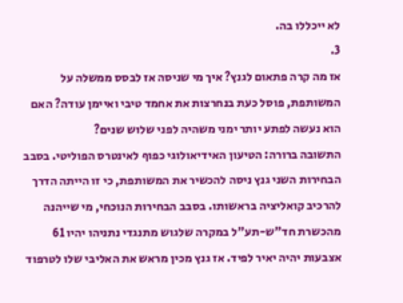לא ייכללו בה.
3.
אז מה קרה פתאום לגנץ? איך מי שניסה אז לבסס ממשלה על המשותפת, פוסל כעת בנחרצות את אחמד טיבי ואיימן עודה? האם הוא נעשה לפתע יותר ימני משהיה לפני שלוש שנים?
התשובה ברורה: הטיעון האידיאולוגי כפוף לאינטרס הפוליטי. בסבב הבחירות השני גנץ ניסה להכשיר את המשותפת, כי זו הייתה הדרך להרכיב קואליציה בראשותו. בסבב הבחירות הנוכחי, מי שייהנה מהכשרת חד"ש-תע"ל במקרה שלגוש מתנגדי נתניהו יהיו 61 אצבעות יהיה יאיר לפיד. אז גנץ מכין מראש את האליבי שלו לטרפוד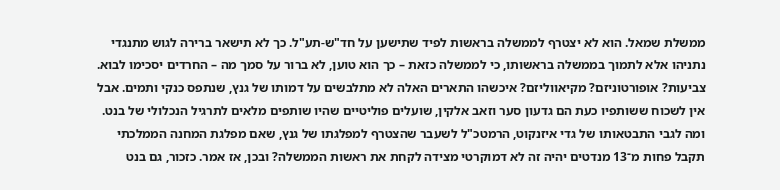ממשלת שמאל. הוא לא יצטרף לממשלה בראשות לפיד שתישען על חד"ש-תע"ל. כך לא תישאר ברירה לגוש מתנגדי נתניהו אלא לתמוך בממשלה בראשותו, כי לממשלה כזאת – כך הוא טוען, לא ברור על סמך מה – החרדים יסכימו לבוא.
צביעות? אופורטוניזם? מקיאווליזם? איכשהו התארים האלה לא מתלבשים על דמותו של גנץ, שנתפס כנקי ותמים. אבל אין לשכוח ששותפיו כעת הם גדעון סער וזאב אלקין, שועלים פוליטיים שהיו שותפים מלאים לתרגיל הנכלולי של בנט.
ומה לגבי התבטאותו של גדי איזנקוט, הרמטכ"ל לשעבר שהצטרף למפלגתו של גנץ, שאם מפלגת המחנה הממלכתי תקבל פחות מ־13 מנדטים יהיה זה לא דמוקרטי מצידה לקחת את ראשות הממשלה? ובכן, אז אמר. כזכור, גם בנט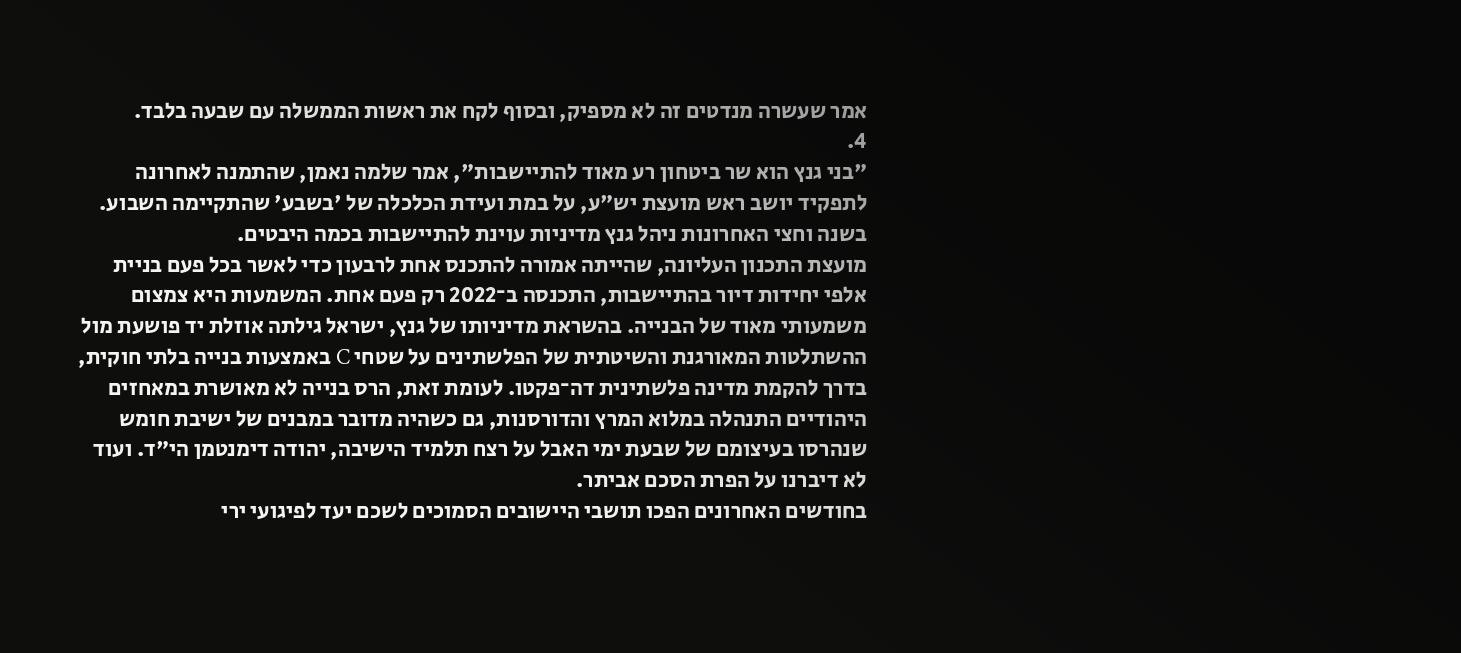אמר שעשרה מנדטים זה לא מספיק, ובסוף לקח את ראשות הממשלה עם שבעה בלבד.
4.
"בני גנץ הוא שר ביטחון רע מאוד להתיישבות", אמר שלמה נאמן, שהתמנה לאחרונה לתפקיד יושב ראש מועצת יש"ע, על במת ועידת הכלכלה של 'בשבע' שהתקיימה השבוע. בשנה וחצי האחרונות ניהל גנץ מדיניות עוינת להתיישבות בכמה היבטים.
מועצת התכנון העליונה, שהייתה אמורה להתכנס אחת לרבעון כדי לאשר בכל פעם בניית אלפי יחידות דיור בהתיישבות, התכנסה ב־2022 רק פעם אחת. המשמעות היא צמצום משמעותי מאוד של הבנייה. בהשראת מדיניותו של גנץ, ישראל גילתה אוזלת יד פושעת מול ההשתלטות המאורגנת והשיטתית של הפלשתינים על שטחי C באמצעות בנייה בלתי חוקית, בדרך להקמת מדינה פלשתינית דה־פקטו. לעומת זאת, הרס בנייה לא מאושרת במאחזים היהודיים התנהלה במלוא המרץ והדורסנות, גם כשהיה מדובר במבנים של ישיבת חומש שנהרסו בעיצומם של שבעת ימי האבל על רצח תלמיד הישיבה, יהודה דימנטמן הי"ד. ועוד לא דיברנו על הפרת הסכם אביתר.
בחודשים האחרונים הפכו תושבי היישובים הסמוכים לשכם יעד לפיגועי ירי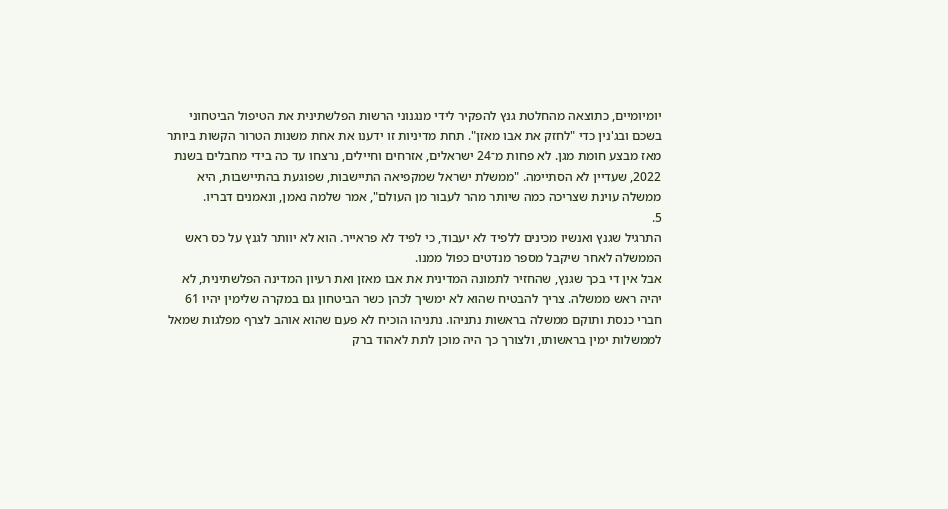יומיומיים, כתוצאה מהחלטת גנץ להפקיר לידי מנגנוני הרשות הפלשתינית את הטיפול הביטחוני בשכם ובג'נין כדי "לחזק את אבו מאזן". תחת מדיניות זו ידענו את אחת משנות הטרור הקשות ביותר מאז מבצע חומת מגן. לא פחות מ־24 ישראלים, אזרחים וחיילים, נרצחו עד כה בידי מחבלים בשנת 2022, שעדיין לא הסתיימה. "ממשלת ישראל שמקפיאה התיישבות, שפוגעת בהתיישבות, היא ממשלה עוינת שצריכה כמה שיותר מהר לעבור מן העולם", אמר שלמה נאמן, ונאמנים דבריו.
5.
התרגיל שגנץ ואנשיו מכינים ללפיד לא יעבוד, כי לפיד לא פראייר. הוא לא יוותר לגנץ על כס ראש הממשלה לאחר שיקבל מספר מנדטים כפול ממנו.
אבל אין די בכך שגנץ, שהחזיר לתמונה המדינית את אבו מאזן ואת רעיון המדינה הפלשתינית, לא יהיה ראש ממשלה. צריך להבטיח שהוא לא ימשיך לכהן כשר הביטחון גם במקרה שלימין יהיו 61 חברי כנסת ותוקם ממשלה בראשות נתניהו. נתניהו הוכיח לא פעם שהוא אוהב לצרף מפלגות שמאל לממשלות ימין בראשותו, ולצורך כך היה מוכן לתת לאהוד ברק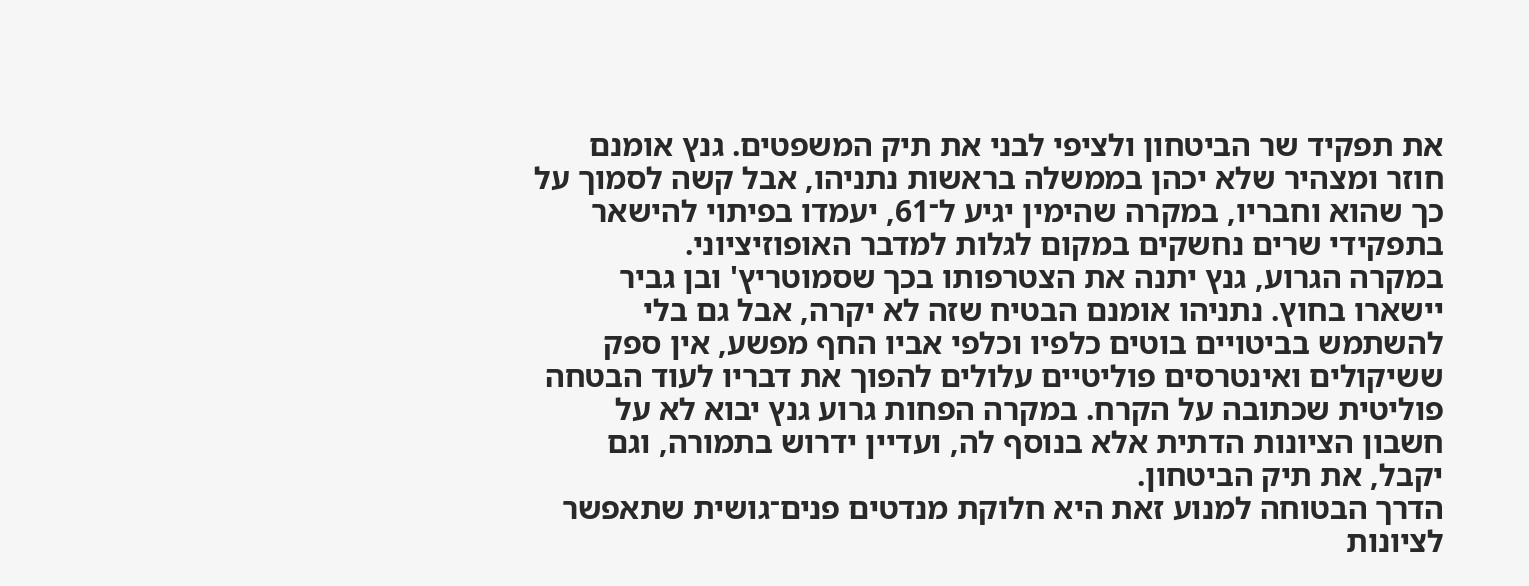את תפקיד שר הביטחון ולציפי לבני את תיק המשפטים. גנץ אומנם חוזר ומצהיר שלא יכהן בממשלה בראשות נתניהו, אבל קשה לסמוך על כך שהוא וחבריו, במקרה שהימין יגיע ל־61, יעמדו בפיתוי להישאר בתפקידי שרים נחשקים במקום לגלות למדבר האופוזיציוני.
במקרה הגרוע, גנץ יתנה את הצטרפותו בכך שסמוטריץ' ובן גביר יישארו בחוץ. נתניהו אומנם הבטיח שזה לא יקרה, אבל גם בלי להשתמש בביטויים בוטים כלפיו וכלפי אביו החף מפשע, אין ספק ששיקולים ואינטרסים פוליטיים עלולים להפוך את דבריו לעוד הבטחה פוליטית שכתובה על הקרח. במקרה הפחות גרוע גנץ יבוא לא על חשבון הציונות הדתית אלא בנוסף לה, ועדיין ידרוש בתמורה, וגם יקבל, את תיק הביטחון.
הדרך הבטוחה למנוע זאת היא חלוקת מנדטים פנים־גושית שתאפשר לציונות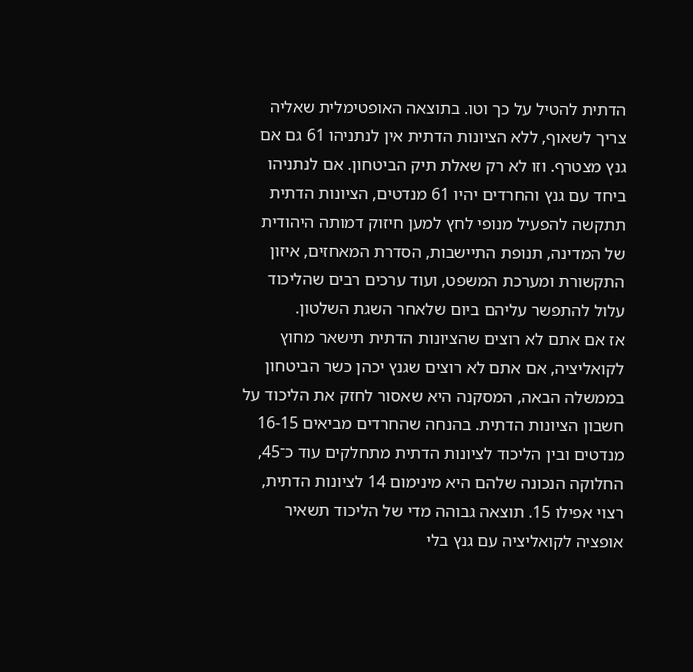הדתית להטיל על כך וטו. בתוצאה האופטימלית שאליה צריך לשאוף, ללא הציונות הדתית אין לנתניהו 61 גם אם גנץ מצטרף. וזו לא רק שאלת תיק הביטחון. אם לנתניהו ביחד עם גנץ והחרדים יהיו 61 מנדטים, הציונות הדתית תתקשה להפעיל מנופי לחץ למען חיזוק דמותה היהודית של המדינה, תנופת התיישבות, הסדרת המאחזים, איזון התקשורת ומערכת המשפט, ועוד ערכים רבים שהליכוד עלול להתפשר עליהם ביום שלאחר השגת השלטון.
אז אם אתם לא רוצים שהציונות הדתית תישאר מחוץ לקואליציה, אם אתם לא רוצים שגנץ יכהן כשר הביטחון בממשלה הבאה, המסקנה היא שאסור לחזק את הליכוד על חשבון הציונות הדתית. בהנחה שהחרדים מביאים 16-15 מנדטים ובין הליכוד לציונות הדתית מתחלקים עוד כ־45, החלוקה הנכונה שלהם היא מינימום 14 לציונות הדתית, רצוי אפילו 15. תוצאה גבוהה מדי של הליכוד תשאיר אופציה לקואליציה עם גנץ בלי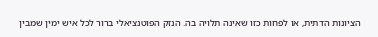הציונות הדתית, או לפחות כזו שאינה תלויה בה. הנזק הפוטנציאלי ברור לכל איש ימין שמבין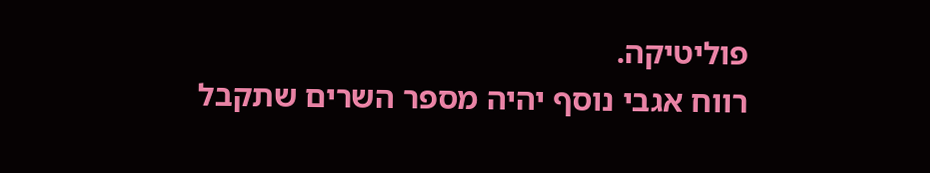פוליטיקה.
רווח אגבי נוסף יהיה מספר השרים שתקבל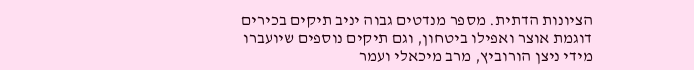הציונות הדתית. מספר מנדטים גבוה יניב תיקים בכירים דוגמת אוצר ואפילו ביטחון, וגם תיקים נוספים שיועברו מידי ניצן הורוביץ, מרב מיכאלי ועמר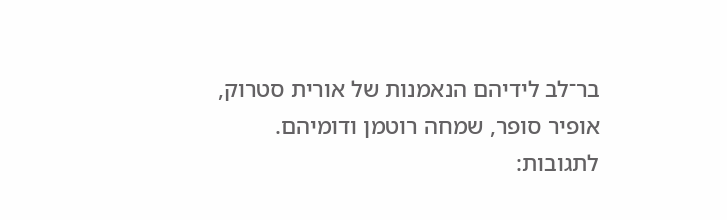בר־לב לידיהם הנאמנות של אורית סטרוק, אופיר סופר, שמחה רוטמן ודומיהם.
לתגובות: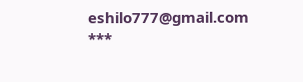eshilo777@gmail.com
***